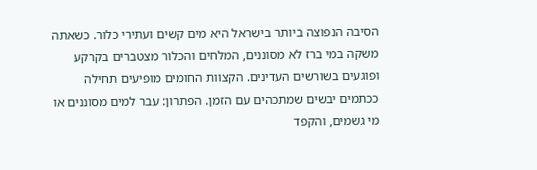הסיבה הנפוצה ביותר בישראל היא מים קשים ועתירי כלור. כשאתה משקה במי ברז לא מסוננים, המלחים והכלור מצטברים בקרקע ופוגעים בשורשים העדינים. הקצוות החומים מופיעים תחילה ככתמים יבשים שמתכהים עם הזמן. הפתרון: עבר למים מסוננים או מי גשמים, והקפד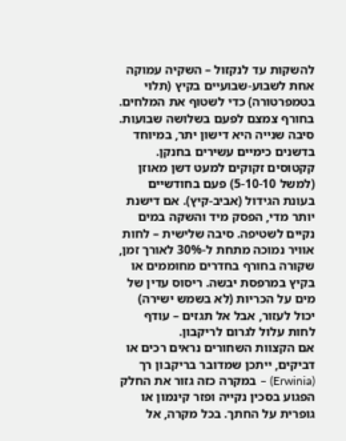להשקות עד לנקזול – השקיה עמוקה אחת לשבוע-שבועיים בקיץ (תלוי בטמפרטורה) כדי לשטוף את המלחים. בחורף צמצם לפעם בשלושה שבועות.
סיבה שנייה היא דישון יתר, במיוחד בדשנים כימיים עשירים בחנקן. קקטוסים זקוקים למעט דשן מאוזן (למשל 5-10-10) פעם בחודשיים בעונת הגידול (אביב-קיץ). אם דישנת יותר מדי, הפסק מיד והשקה במים נקיים לשטיפה. סיבה שלישית – לחות אוויר נמוכה מתחת ל-30% לאורך זמן, שקורה בחורף בחדרים מחוממים או בקיץ במרפסת יבשה. ריסוס עדין של מים על הכריות (לא בשמש ישירה) יכול לעזור, אבל אל תגזים – עודף לחות עלול לגרום לריקבון.
אם הקצוות השחורים נראים רכים או דביקים, ייתכן שמדובר בריקבון רך (Erwinia) – במקרה כזה גזור את החלק הפגוע בסכין נקייה ופזר קינמון או גופרית על החתך. בכל מקרה, אל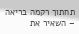תחתוך רקמה בריאה – השאיר את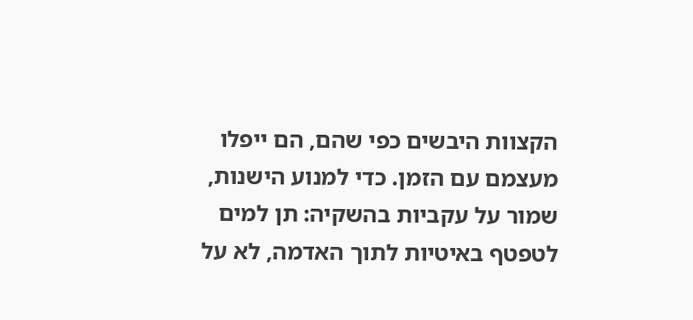הקצוות היבשים כפי שהם, הם ייפלו מעצמם עם הזמן. כדי למנוע הישנות, שמור על עקביות בהשקיה: תן למים לטפטף באיטיות לתוך האדמה, לא על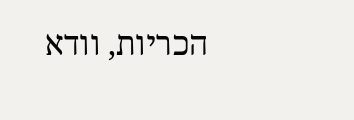הכריות, וודא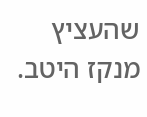שהעציץ מנקז היטב.